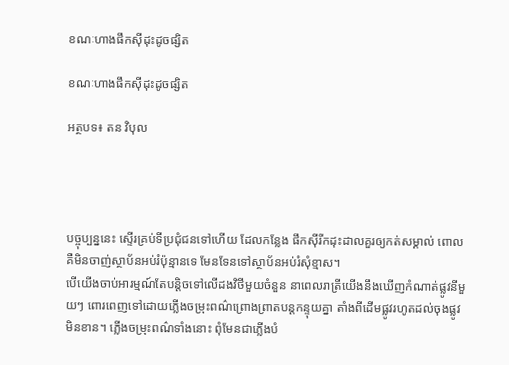ខណៈហាងផឹកស៊ីដុះដូចផ្សិត

ខណៈហាងផឹកស៊ីដុះដូចផ្សិត

អត្ថបទ៖ តន វិបុល




បច្ចុប្បន្ននេះ ស្ទើរគ្រប់ទីប្រជុំជនទៅហើយ ដែលកន្លែង ផឹកស៊ីរីកដុះដាលគួរឲ្យកត់សម្គាល់ ពោលគឺមិនចាញ់ស្ថាប័នអប់រំប៉ុន្មានទេ មែនទែនទៅស្ថាប័នអប់រំសុំខ្មាស។
បើយើងចាប់អារម្មណ៍តែបន្តិចទៅលើដងវិថីមួយចំនួន នាពេលរាត្រីយើងនឹងឃើញកំណាត់ផ្លូវនីមួយៗ ពោរពេញទៅដោយភ្លើងចម្រុះពណ៌ព្រោងព្រាតបន្តកន្ទុយគ្នា តាំងពីដើមផ្លូវរហូតដល់ចុងផ្លូវមិនខាន។ ភ្លើងចម្រុះពណ៌ទាំងនោះ ពុំមែនជាភ្លើងបំ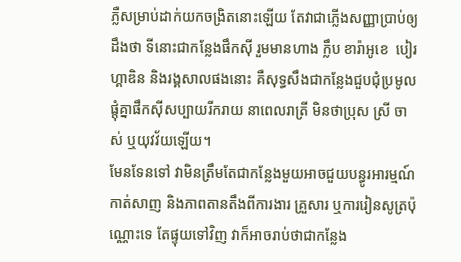ភ្លឺសម្រាប់ដាក់យកចង្រិតនោះឡើយ តែវាជាភ្លើងសញ្ញាប្រាប់ឲ្យដឹងថា ទីនោះជាកន្លែងផឹកស៊ី រួមមានហាង ក្លឹប ខារ៉ាអូខេ  បៀរហ្គាឌិន និងរង្គសាលផងនោះ គឺសុទ្ធសឹងជាកន្លែងជួបជុំប្រមូលផ្តុំគ្នាផឹកស៊ីសប្បាយរីករាយ នាពេលរាត្រី មិនថាប្រុស ស្រី ចាស់ ឬយុវវ័យឡើយ។
មែនទែនទៅ វាមិនត្រឹមតែជាកន្លែងមួយអាចជួយបន្ធូរអារម្មណ៍ កាត់សាញ និងភាពតានតឹងពីការងារ គ្រួសារ ឬការរៀនសូត្រប៉ុណ្ណោះទេ តែផ្ទុយទៅវិញ វាក៏អាចរាប់ថាជាកន្លែង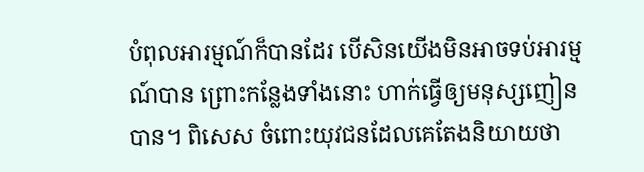បំពុលអារម្មណ៍ក៏បានដែរ បើសិនយើងមិនអាចទប់អារម្មណ៍បាន ព្រោះកន្លែងទាំងនោះ ហាក់ធ្វើឲ្យមនុស្សញៀនបាន។ ពិសេស ចំពោះយុវជនដែលគេតែងនិយាយថា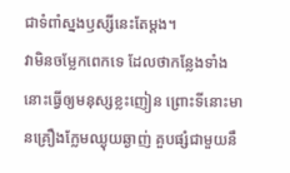ជាទំពាំស្នងឫស្សីនេះតែម្តង។
វាមិនចម្លែកពេកទេ ដែលថាកន្លែងទាំងនោះធ្វើឲ្យមនុស្សខ្លះញៀន ព្រោះទីនោះមានគ្រឿងក្លែមឈ្ងុយឆ្ងាញ់ គួបផ្សំជាមួយនឹ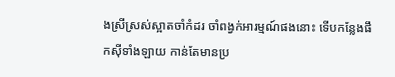ងស្រីស្រស់ស្អាតចាំកំដរ ចាំពង្វក់អារម្មណ៍ផងនោះ ទើបកន្លែងផឹកស៊ីទាំងឡាយ កាន់តែមានប្រ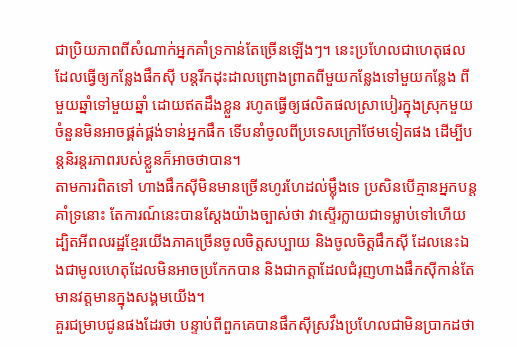ជាប្រិយភាពពីសំណាក់អ្នកគាំទ្រកាន់តែច្រើនឡើងៗ។ នេះប្រហែលជាហេតុផលដែលធ្វើឲ្យកន្លែងផឹកស៊ី បន្តរីកដុះដាលព្រោងព្រាតពីមួយកន្លែងទៅមួយកន្លែង ពីមួយឆ្នាំទៅមួយឆ្នាំ ដោយឥតដឹងខ្លួន រហូតធ្វើឲ្យផលិតផលស្រាបៀរក្នុងស្រុកមួយចំនួនមិនអាចផ្គត់ផ្គង់ទាន់អ្នកផឹក ទើបនាំចូលពីប្រទេសក្រៅថែមទៀតផង ដើម្បីបន្តនិរន្តរភាពរបស់ខ្លួនក៏អាចថាបាន។
តាមការពិតទៅ ហាងផឹកស៊ីមិនមានច្រើនហូរហែដល់ម្ល៉ឹងទេ ប្រសិនបើគ្មានអ្នកបន្តគាំទ្រនោះ តែការណ៍នេះបានស្ដែងយ៉ាងច្បាស់ថា វាស្ទើរក្លាយជាទម្លាប់ទៅហើយ ដ្បិតអីពលរដ្ឋខ្មែរយើងភាគច្រើនចូលចិត្តសប្បាយ និងចូលចិត្តផឹកស៊ី ដែលនេះឯងជាមូលហេតុដែលមិនអាចប្រកែកបាន និងជាកត្តាដែលជំរុញហាងផឹកស៊ីកាន់តែមានវត្តមានក្នុងសង្គមយើង។
គួរជម្រាបជូនផងដែរថា បន្ទាប់ពីពួកគេបានផឹកស៊ីស្រវឹងប្រហែលជាមិនប្រាកដថា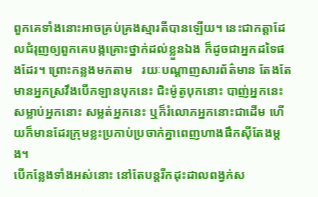ពួកគេទាំងនោះអាចគ្រប់គ្រងស្មារតីបានឡើយ។ នេះជាកត្តាដែលជំរុញឲ្យពួកគេបង្កគ្រោះថ្នាក់ដល់ខ្លួនឯង ក៏ដូចជាអ្នកដទៃផងដែរ។ ព្រោះកន្លងមកតាម   រយៈបណ្ដាញសារព័ត៌មាន តែងតែមានអ្នកស្រវឹងបើកឡានបុកនេះ ជិះម៉ូតូបុកនោះ បាញ់អ្នកនេះ សម្លាប់អ្នកនោះ សម្លត់អ្នកនេះ ឬក៏រំលោភអ្នកនោះជាដើម ហើយក៏មានដែរក្រុមខ្លះប្រកាប់ប្រចាក់គ្នាពេញហាងផឹកស៊ីតែងម្តង។
បើកន្លែងទាំងអស់នោះ នៅតែបន្តរីកដុះដាលពង្វក់ស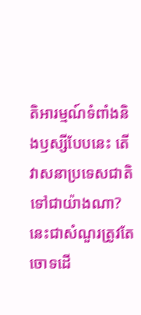តិអារម្មណ៍ទំពាំងនិងឫស្សីបែបនេះ តើវាសនាប្រទេសជាតិទៅជាយ៉ាងណា? នេះជាសំណួរត្រូវតែចោទដើ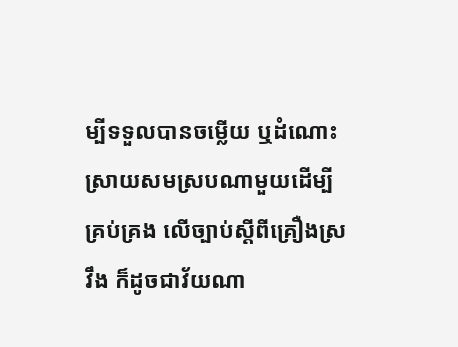ម្បីទទួលបានចម្លើយ ឬដំណោះស្រាយសមស្របណាមួយដើម្បីគ្រប់គ្រង លើច្បាប់ស្ដីពីគ្រឿងស្រវឹង ក៏ដូចជាវ័យណា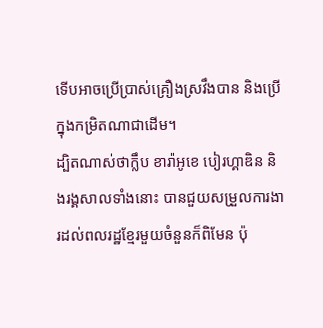ទើបអាចប្រើប្រាស់គ្រឿងស្រវឹងបាន និងប្រើក្នុងកម្រិតណាជាដើម។
ដ្បិតណាស់ថាក្លឹប ខារ៉ាអូខេ បៀរហ្គាឌិន និងរង្គសាលទាំងនោះ បានជួយសម្រួលការងារដល់ពលរដ្ឋខ្មែរមួយចំនួនក៏ពិមែន ប៉ុ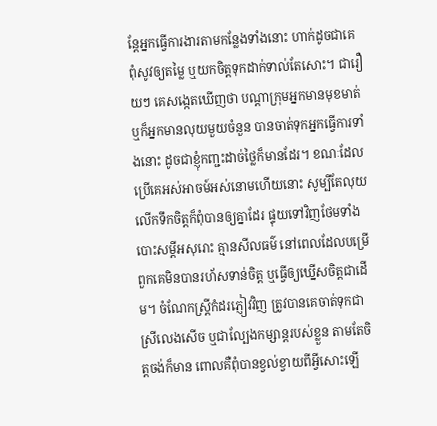ន្តែអ្នកធ្វើការងារតាមកន្លែងទាំងនោះ ហាក់ដូចជាគេពុំសូវឲ្យតម្លៃ ឬយកចិត្តទុកដាក់ទាល់តែសោះ។ ជារឿយៗ គេសង្កេតឃើញថា បណ្តាក្រុមអ្នកមានមុខមាត់ ឬក៏អ្នកមានលុយមួយចំនួន បានចាត់ទុកអ្នកធ្វើការទាំងនោះ ដូចជាខ្ញុំកញ្ជះដាច់ថ្លៃក៏មានដែរ។ ខណៈដែលប្រើគេអស់អាចម៍អស់នោមហើយនោះ សូម្បីតែលុយលើកទឹកចិត្តក៏ពុំបានឲ្យគ្នាដែរ ផ្ទុយទៅវិញថែមទាំងបោះសម្តីអសុរោះ គ្មានសីលធម៌ នៅពេលដែលបម្រើពួកគេមិនបានរហ័សទាន់ចិត្ត ឬធ្វើឲ្យឃ្នើសចិត្តជាដើម។ ចំណែកស្រី្តកំដរភ្ញៀវវិញ ត្រូវបានគេចាត់ទុកជាស្រីលេងសើច ឬជាល្បែងកម្សាន្តរបស់ខ្លួន តាមតែចិត្តចង់ក៏មាន ពោលគឺពុំបានខ្វល់ខ្វាយពីអ្វីសោះឡើ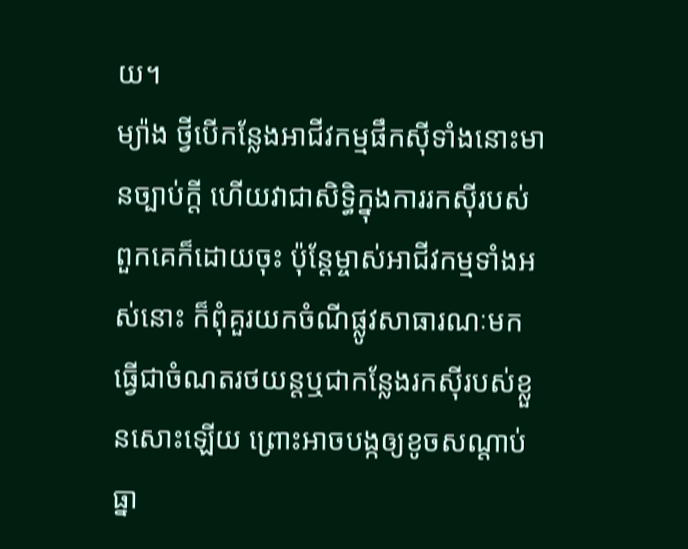យ។
ម្យ៉ាង ថ្វីបើកន្លែងអាជីវកម្មផឹកស៊ីទាំងនោះមានច្បាប់ក្តី ហើយវាជាសិទ្ធិក្នុងការរកស៊ីរបស់ពួកគេក៏ដោយចុះ ប៉ុន្តែម្ចាស់អាជីវកម្មទាំងអស់នោះ ក៏ពុំគួរយកចំណីផ្លូវសាធារណៈមកធ្វើជាចំណតរថយន្តឬជាកន្លែងរកស៊ីរបស់ខ្លួនសោះឡើយ ព្រោះអាចបង្កឲ្យខូចសណ្តាប់ធ្នា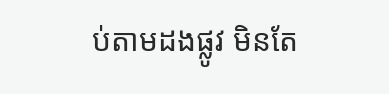ប់តាមដងផ្លូវ មិនតែ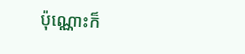ប៉ុណ្ណោះក៏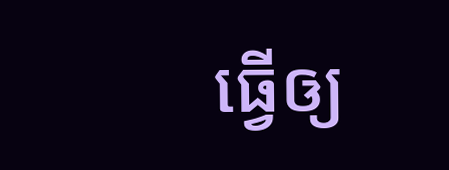ធ្វើឲ្យ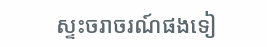ស្ទះចរាចរណ៍ផងទៀ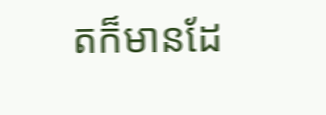តក៏មានដែ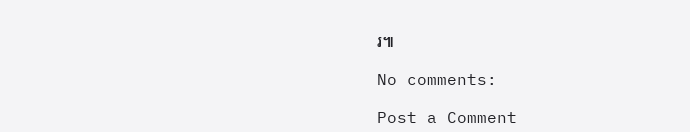រ៕

No comments:

Post a Comment